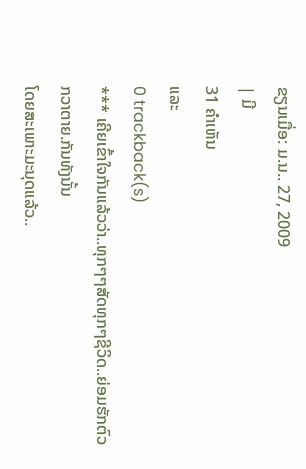ຂຽນເມື່ອ: ມ.ນ.. 27, 2009
| ມີ
31 ຄຳເຫັນ
ແລະ
0 trackback(s)
*** ເຄີຍເຂົ້າໃຈກັນແລ້ວວ່າ..ທຸກໆໆສັດທຸກໆຊີວິດ..ຍ່ອມຮັກຕົວກວາຕາຍ.ກັນທັງນັ້ນ
ໂດຍສະເພາະມະນຸດແລ້ວ..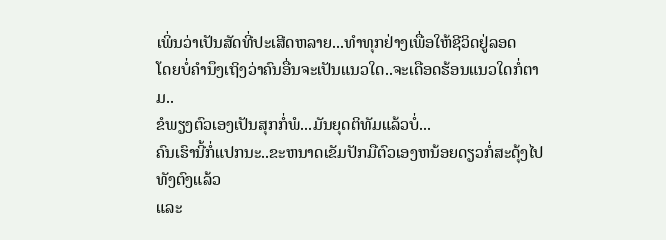ເພິ່ນວ່າເປັນສັດທີ່ປະເສີດຫລາຍ...ທຳທຸກຢ່າງເພື່ອໃຫ້ຊີວິດຢູ່ລອດ
ໂດຍບໍ່ຄຳນຶງເຖິງວ່າຄົນອື່ນຈະເປັນແນວໃດ..ຈະເດືອດຮ້ອນແນວໃດກໍ່ຕາມ..
ຂໍພຽງຕົວເອງເປັນສຸກກໍ່ພໍ...ມັນຍຸດຕິທັມແລ້ວບໍ່...
ຄົນເຮົານີ້ກໍ່ແປກນະ..ຂະຫນາດເຂັມປັກມືຕົວເອງຫນ້ອຍດຽວກໍ່ສະດຸ້ງໄປທັງຕົງແລ້ວ
ແລະ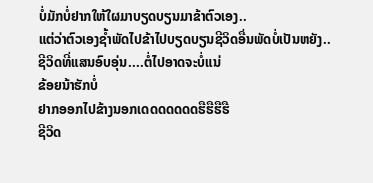ບໍ່ມັກບໍ່ຢາກໃຫ້ໃຜມາບຽດບຽນມາຂ້າຕົວເອງ..
ແຕ່ວ່າຕົວເອງຊໍ້າພັດໄປຂ້າໄປບຽດບຽນຊີວິດອື່ນພັດບໍ່ເປັນຫຍັງ..
ຊີວິດທີ່ແສນອົບອຸ່ນ....ຕໍ່ໄປອາດຈະບໍ່ແນ່
ຂ້ອຍນ້າຮັກບໍ່
ຢາກອອກໄປຂ້າງນອກເດດດດດດດຮືຮືຮືຮື
ຊີວິດ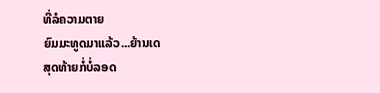ທີ່ລໍຄວາມຕາຍ
ຍົມມະທູດມາແລ້ວ...ຍ້ານເດ
ສຸດທ້າຍກໍ່ບໍ່ລອດ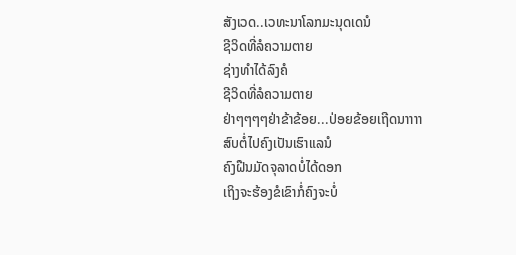ສັງເວດ..ເວທະນາໂລກມະນຸດເດນໍ
ຊີວິດທີ່ລໍຄວາມຕາຍ
ຊ່າງທຳໄດ້ລົງຄໍ
ຊີວິດທີ່ລໍຄວາມຕາຍ
ຢ່າໆໆໆໆຢ່າຂ້າຂ້ອຍ...ປ່ອຍຂ້ອຍເຖີດນາາາາ
ສົບຕໍ່ໄປຄົງເປັນເຮົາແລນໍ
ຄົງຝືນມັດຈຸລາດບໍ່ໄດ້ດອກ
ເຖິງຈະຮ້ອງຂໍເຂົາກໍ່ຄົງຈະບໍ່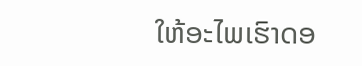ໃຫ້ອະໄພເຮົາດອ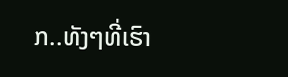ກ..ທັງໆທີ່ເຮົາ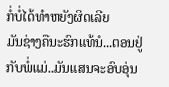ກໍ່ບໍ່ໄດ້ທຳຫຍັງຜິດເລີຍ
ມັນຊ່າງຄືນະຮົກແທ້ນໍ...ຕອນຢູ່ກັບພໍ່ແມ່..ມັນແສນຈະອົບອຸ່ນ